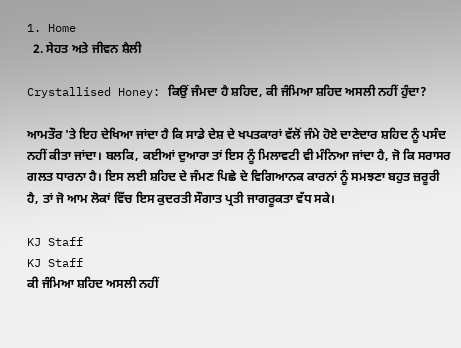1. Home
  2. ਸੇਹਤ ਅਤੇ ਜੀਵਨ ਸ਼ੈਲੀ

Crystallised Honey: ਕਿਉਂ ਜੰਮਦਾ ਹੈ ਸ਼ਹਿਦ, ਕੀ ਜੰਮਿਆ ਸ਼ਹਿਦ ਅਸਲੀ ਨਹੀਂ ਹੁੰਦਾ?

ਆਮਤੌਰ 'ਤੇ ਇਹ ਦੇਖਿਆ ਜਾਂਦਾ ਹੈ ਕਿ ਸਾਡੇ ਦੇਸ਼ ਦੇ ਖਪਤਕਾਰਾਂ ਵੱਲੋਂ ਜੰਮੇ ਹੋਏ ਦਾਣੇਦਾਰ ਸ਼ਹਿਦ ਨੂੰ ਪਸੰਦ ਨਹੀਂ ਕੀਤਾ ਜਾਂਦਾ। ਬਲਕਿ, ਕਈਆਂ ਦੁਆਰਾ ਤਾਂ ਇਸ ਨੂੰ ਮਿਲਾਵਟੀ ਵੀ ਮੰਨਿਆ ਜਾਂਦਾ ਹੈ, ਜੋ ਕਿ ਸਰਾਸਰ ਗਲਤ ਧਾਰਨਾ ਹੈ। ਇਸ ਲਈ ਸ਼ਹਿਦ ਦੇ ਜੰਮਣ ਪਿਛੇ ਦੇ ਵਿਗਿਆਨਕ ਕਾਰਨਾਂ ਨੂੰ ਸਮਝਣਾ ਬਹੁਤ ਜ਼ਰੂਰੀ ਹੈ, ਤਾਂ ਜੋ ਆਮ ਲੋਕਾਂ ਵਿੱਚ ਇਸ ਕੁਦਰਤੀ ਸੌਗਾਤ ਪ੍ਰਤੀ ਜਾਗਰੂਕਤਾ ਵੱਧ ਸਕੇ।

KJ Staff
KJ Staff
ਕੀ ਜੰਮਿਆ ਸ਼ਹਿਦ ਅਸਲੀ ਨਹੀਂ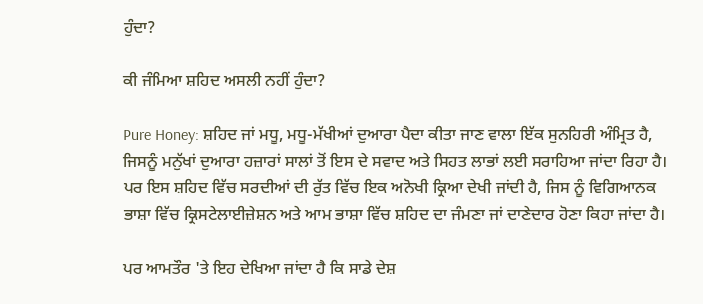ਹੁੰਦਾ?

ਕੀ ਜੰਮਿਆ ਸ਼ਹਿਦ ਅਸਲੀ ਨਹੀਂ ਹੁੰਦਾ?

Pure Honey: ਸ਼ਹਿਦ ਜਾਂ ਮਧੂ, ਮਧੂ-ਮੱਖੀਆਂ ਦੁਆਰਾ ਪੈਦਾ ਕੀਤਾ ਜਾਣ ਵਾਲਾ ਇੱਕ ਸੁਨਹਿਰੀ ਅੰਮ੍ਰਿਤ ਹੈ, ਜਿਸਨੂੰ ਮਨੁੱਖਾਂ ਦੁਆਰਾ ਹਜ਼ਾਰਾਂ ਸਾਲਾਂ ਤੋਂ ਇਸ ਦੇ ਸਵਾਦ ਅਤੇ ਸਿਹਤ ਲਾਭਾਂ ਲਈ ਸਰਾਹਿਆ ਜਾਂਦਾ ਰਿਹਾ ਹੈ। ਪਰ ਇਸ ਸ਼ਹਿਦ ਵਿੱਚ ਸਰਦੀਆਂ ਦੀ ਰੁੱਤ ਵਿੱਚ ਇਕ ਅਨੋਖੀ ਕ੍ਰਿਆ ਦੇਖੀ ਜਾਂਦੀ ਹੈ, ਜਿਸ ਨੂੰ ਵਿਗਿਆਨਕ ਭਾਸ਼ਾ ਵਿੱਚ ਕ੍ਰਿਸਟੇਲਾਈਜ਼ੇਸ਼ਨ ਅਤੇ ਆਮ ਭਾਸ਼ਾ ਵਿੱਚ ਸ਼ਹਿਦ ਦਾ ਜੰਮਣਾ ਜਾਂ ਦਾਣੇਦਾਰ ਹੋਣਾ ਕਿਹਾ ਜਾਂਦਾ ਹੈ।

ਪਰ ਆਮਤੌਰ 'ਤੇ ਇਹ ਦੇਖਿਆ ਜਾਂਦਾ ਹੈ ਕਿ ਸਾਡੇ ਦੇਸ਼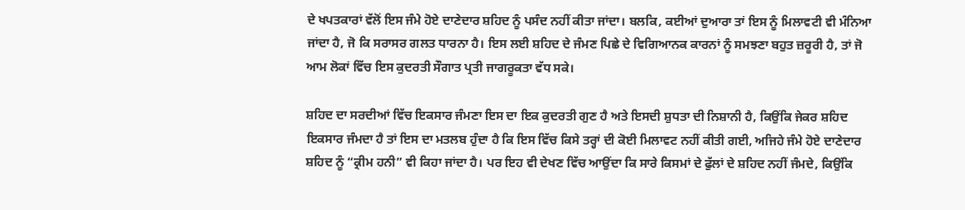ਦੇ ਖਪਤਕਾਰਾਂ ਵੱਲੋਂ ਇਸ ਜੰਮੇ ਹੋਏ ਦਾਣੇਦਾਰ ਸ਼ਹਿਦ ਨੂੰ ਪਸੰਦ ਨਹੀਂ ਕੀਤਾ ਜਾਂਦਾ। ਬਲਕਿ, ਕਈਆਂ ਦੁਆਰਾ ਤਾਂ ਇਸ ਨੂੰ ਮਿਲਾਵਟੀ ਵੀ ਮੰਨਿਆ ਜਾਂਦਾ ਹੈ, ਜੋ ਕਿ ਸਰਾਸਰ ਗਲਤ ਧਾਰਨਾ ਹੈ। ਇਸ ਲਈ ਸ਼ਹਿਦ ਦੇ ਜੰਮਣ ਪਿਛੇ ਦੇ ਵਿਗਿਆਨਕ ਕਾਰਨਾਂ ਨੂੰ ਸਮਝਣਾ ਬਹੁਤ ਜ਼ਰੂਰੀ ਹੈ, ਤਾਂ ਜੋ ਆਮ ਲੋਕਾਂ ਵਿੱਚ ਇਸ ਕੁਦਰਤੀ ਸੌਗਾਤ ਪ੍ਰਤੀ ਜਾਗਰੂਕਤਾ ਵੱਧ ਸਕੇ।

ਸ਼ਹਿਦ ਦਾ ਸਰਦੀਆਂ ਵਿੱਚ ਇਕਸਾਰ ਜੰਮਣਾ ਇਸ ਦਾ ਇਕ ਕੁਦਰਤੀ ਗੁਣ ਹੈ ਅਤੇ ਇਸਦੀ ਸ਼ੁਧਤਾ ਦੀ ਨਿਸ਼ਾਨੀ ਹੈ, ਕਿਉਂਕਿ ਜੇਕਰ ਸ਼ਹਿਦ ਇਕਸਾਰ ਜੰਮਦਾ ਹੈ ਤਾਂ ਇਸ ਦਾ ਮਤਲਬ ਹੁੰਦਾ ਹੈ ਕਿ ਇਸ ਵਿੱਚ ਕਿਸੇ ਤਰ੍ਹਾਂ ਦੀ ਕੋਈ ਮਿਲਾਵਟ ਨਹੀਂ ਕੀਤੀ ਗਈ, ਅਜਿਹੇ ਜੰਮੇ ਹੋਏ ਦਾਣੇਦਾਰ ਸ਼ਹਿਦ ਨੂੰ “ਕ੍ਰੀਮ ਹਨੀ” ਵੀ ਕਿਹਾ ਜਾਂਦਾ ਹੈ। ਪਰ ਇਹ ਵੀ ਦੇਖਣ ਵਿੱਚ ਆਉਂਦਾ ਕਿ ਸਾਰੇ ਕਿਸਮਾਂ ਦੇ ਫੁੱਲਾਂ ਦੇ ਸ਼ਹਿਦ ਨਹੀਂ ਜੰਮਦੇ, ਕਿਉਂਕਿ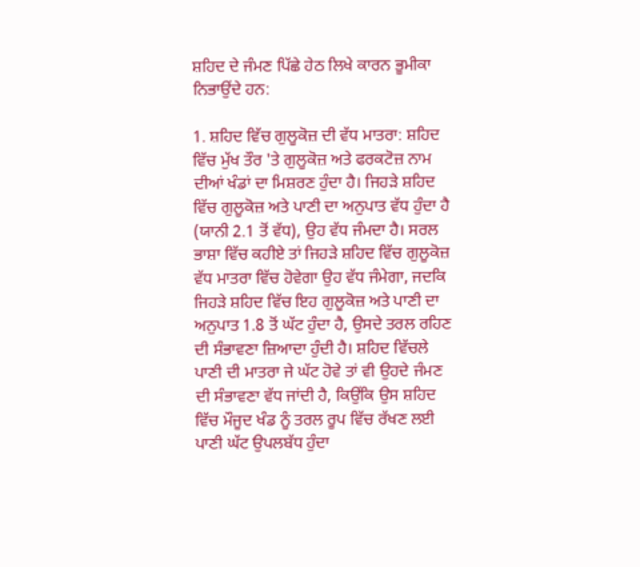ਸ਼ਹਿਦ ਦੇ ਜੰਮਣ ਪਿੱਛੇ ਹੇਠ ਲਿਖੇ ਕਾਰਨ ਭੂਮੀਕਾ ਨਿਭਾਉਂਦੇ ਹਨ:

1. ਸ਼ਹਿਦ ਵਿੱਚ ਗੁਲੂਕੋਜ਼ ਦੀ ਵੱਧ ਮਾਤਰਾ: ਸ਼ਹਿਦ ਵਿੱਚ ਮੁੱਖ ਤੌਰ 'ਤੇ ਗੁਲੂਕੋਜ਼ ਅਤੇ ਫਰਕਟੋਜ਼ ਨਾਮ ਦੀਆਂ ਖੰਡਾਂ ਦਾ ਮਿਸ਼ਰਣ ਹੁੰਦਾ ਹੈ। ਜਿਹੜੇ ਸ਼ਹਿਦ ਵਿੱਚ ਗੁਲੂਕੋਜ਼ ਅਤੇ ਪਾਣੀ ਦਾ ਅਨੁਪਾਤ ਵੱਧ ਹੁੰਦਾ ਹੈ (ਯਾਨੀ 2.1 ਤੋਂ ਵੱਧ), ਉਹ ਵੱਧ ਜੰਮਦਾ ਹੈ। ਸਰਲ ਭਾਸ਼ਾ ਵਿੱਚ ਕਹੀਏ ਤਾਂ ਜਿਹੜੇ ਸ਼ਹਿਦ ਵਿੱਚ ਗੁਲੂਕੋਜ਼ ਵੱਧ ਮਾਤਰਾ ਵਿੱਚ ਹੋਵੇਗਾ ਉਹ ਵੱਧ ਜੰਮੇਗਾ, ਜਦਕਿ ਜਿਹੜੇ ਸ਼ਹਿਦ ਵਿੱਚ ਇਹ ਗੁਲੂਕੋਜ਼ ਅਤੇ ਪਾਣੀ ਦਾ ਅਨੁਪਾਤ 1.8 ਤੋਂ ਘੱਟ ਹੁੰਦਾ ਹੈ, ਉਸਦੇ ਤਰਲ ਰਹਿਣ ਦੀ ਸੰਭਾਵਣਾ ਜ਼ਿਆਦਾ ਹੁੰਦੀ ਹੈ। ਸ਼ਹਿਦ ਵਿੱਚਲੇ ਪਾਣੀ ਦੀ ਮਾਤਰਾ ਜੇ ਘੱਟ ਹੋਵੇ ਤਾਂ ਵੀ ਉਹਦੇ ਜੰਮਣ ਦੀ ਸੰਭਾਵਣਾ ਵੱਧ ਜਾਂਦੀ ਹੈ, ਕਿਉਂਕਿ ਉਸ ਸ਼ਹਿਦ ਵਿੱਚ ਮੌਜੂਦ ਖੰਡ ਨੂੰ ਤਰਲ ਰੂਪ ਵਿੱਚ ਰੱਖਣ ਲਈ ਪਾਣੀ ਘੱਟ ਉਪਲਬੱਧ ਹੁੰਦਾ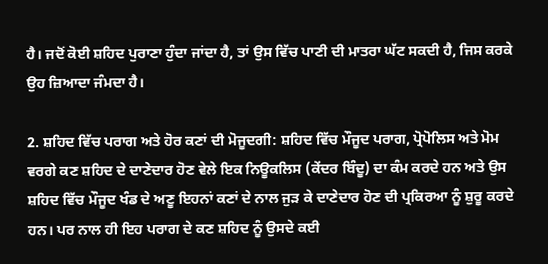ਹੈ। ਜਦੋਂ ਕੋਈ ਸ਼ਹਿਦ ਪੁਰਾਣਾ ਹੁੰਦਾ ਜਾਂਦਾ ਹੈ, ਤਾਂ ਉਸ ਵਿੱਚ ਪਾਣੀ ਦੀ ਮਾਤਰਾ ਘੱਟ ਸਕਦੀ ਹੈ, ਜਿਸ ਕਰਕੇ ਉਹ ਜ਼ਿਆਦਾ ਜੰਮਦਾ ਹੈ।

2. ਸ਼ਹਿਦ ਵਿੱਚ ਪਰਾਗ ਅਤੇ ਹੋਰ ਕਣਾਂ ਦੀ ਮੋਜੂਦਗੀ: ਸ਼ਹਿਦ ਵਿੱਚ ਮੌਜੂਦ ਪਰਾਗ, ਪ੍ਰੋਪੋਲਿਸ ਅਤੇ ਮੋਮ ਵਰਗੇ ਕਣ ਸ਼ਹਿਦ ਦੇ ਦਾਣੇਦਾਰ ਹੋਣ ਵੇਲੇ ਇਕ ਨਿਊਕਲਿਸ (ਕੇਂਦਰ ਬਿੰਦੂ) ਦਾ ਕੰਮ ਕਰਦੇ ਹਨ ਅਤੇ ਉਸ ਸ਼ਹਿਦ ਵਿੱਚ ਮੌਜੂਦ ਖੰਡ ਦੇ ਅਣੂ ਇਹਨਾਂ ਕਣਾਂ ਦੇ ਨਾਲ ਜੁੜ ਕੇ ਦਾਣੇਦਾਰ ਹੋਣ ਦੀ ਪ੍ਰਕਿਰਆ ਨੂੰ ਸ਼ੁਰੂ ਕਰਦੇ ਹਨ। ਪਰ ਨਾਲ ਹੀ ਇਹ ਪਰਾਗ ਦੇ ਕਣ ਸ਼ਹਿਦ ਨੂੰ ਉਸਦੇ ਕਈ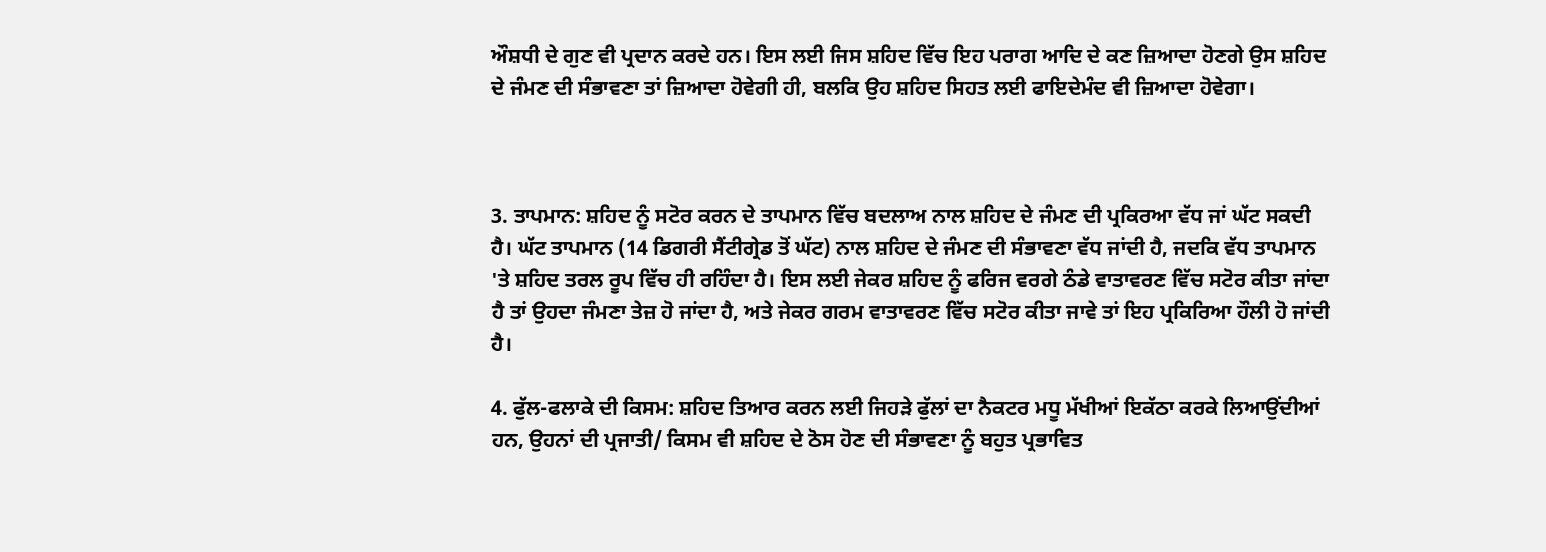ਔਸ਼ਧੀ ਦੇ ਗੁਣ ਵੀ ਪ੍ਰਦਾਨ ਕਰਦੇ ਹਨ। ਇਸ ਲਈ ਜਿਸ ਸ਼ਹਿਦ ਵਿੱਚ ਇਹ ਪਰਾਗ ਆਦਿ ਦੇ ਕਣ ਜ਼ਿਆਦਾ ਹੋਣਗੇ ਉਸ ਸ਼ਹਿਦ ਦੇ ਜੰਮਣ ਦੀ ਸੰਭਾਵਣਾ ਤਾਂ ਜ਼ਿਆਦਾ ਹੋਵੇਗੀ ਹੀ, ਬਲਕਿ ਉਹ ਸ਼ਹਿਦ ਸਿਹਤ ਲਈ ਫਾਇਦੇਮੰਦ ਵੀ ਜ਼ਿਆਦਾ ਹੋਵੇਗਾ।



3. ਤਾਪਮਾਨ: ਸ਼ਹਿਦ ਨੂੰ ਸਟੋਰ ਕਰਨ ਦੇ ਤਾਪਮਾਨ ਵਿੱਚ ਬਦਲਾਅ ਨਾਲ ਸ਼ਹਿਦ ਦੇ ਜੰਮਣ ਦੀ ਪ੍ਰਕਿਰਆ ਵੱਧ ਜਾਂ ਘੱਟ ਸਕਦੀ ਹੈ। ਘੱਟ ਤਾਪਮਾਨ (14 ਡਿਗਰੀ ਸੈਂਟੀਗ੍ਰੇਡ ਤੋਂ ਘੱਟ) ਨਾਲ ਸ਼ਹਿਦ ਦੇ ਜੰਮਣ ਦੀ ਸੰਭਾਵਣਾ ਵੱਧ ਜਾਂਦੀ ਹੈ, ਜਦਕਿ ਵੱਧ ਤਾਪਮਾਨ 'ਤੇ ਸ਼ਹਿਦ ਤਰਲ ਰੂਪ ਵਿੱਚ ਹੀ ਰਹਿੰਦਾ ਹੈ। ਇਸ ਲਈ ਜੇਕਰ ਸ਼ਹਿਦ ਨੂੰ ਫਰਿਜ ਵਰਗੇ ਠੰਡੇ ਵਾਤਾਵਰਣ ਵਿੱਚ ਸਟੋਰ ਕੀਤਾ ਜਾਂਦਾ ਹੈ ਤਾਂ ਉਹਦਾ ਜੰਮਣਾ ਤੇਜ਼ ਹੋ ਜਾਂਦਾ ਹੈ, ਅਤੇ ਜੇਕਰ ਗਰਮ ਵਾਤਾਵਰਣ ਵਿੱਚ ਸਟੋਰ ਕੀਤਾ ਜਾਵੇ ਤਾਂ ਇਹ ਪ੍ਰਕਿਰਿਆ ਹੌਲੀ ਹੋ ਜਾਂਦੀ ਹੈ।

4. ਫੁੱਲ-ਫਲਾਕੇ ਦੀ ਕਿਸਮ: ਸ਼ਹਿਦ ਤਿਆਰ ਕਰਨ ਲਈ ਜਿਹੜੇ ਫੁੱਲਾਂ ਦਾ ਨੈਕਟਰ ਮਧੂ ਮੱਖੀਆਂ ਇਕੱਠਾ ਕਰਕੇ ਲਿਆਉਂਦੀਆਂ ਹਨ, ਉਹਨਾਂ ਦੀ ਪ੍ਰਜਾਤੀ/ ਕਿਸਮ ਵੀ ਸ਼ਹਿਦ ਦੇ ਠੋਸ ਹੋਣ ਦੀ ਸੰਭਾਵਣਾ ਨੂੰ ਬਹੁਤ ਪ੍ਰਭਾਵਿਤ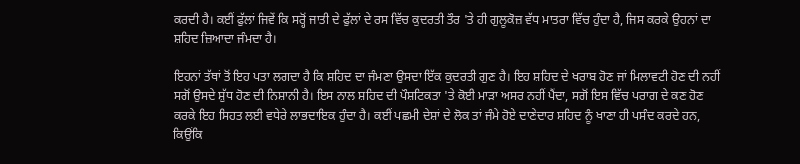ਕਰਦੀ ਹੈ। ਕਈਂ ਫੁੱਲਾਂ ਜਿਵੇਂ ਕਿ ਸਰ੍ਹੋਂ ਜਾਤੀ ਦੇ ਫੁੱਲਾਂ ਦੇ ਰਸ ਵਿੱਚ ਕੁਦਰਤੀ ਤੌਰ 'ਤੇ ਹੀ ਗੁਲੂਕੋਜ਼ ਵੱਧ ਮਾਤਰਾ ਵਿੱਚ ਹੁੰਦਾ ਹੈ, ਜਿਸ ਕਰਕੇ ਉਹਨਾਂ ਦਾ ਸ਼ਹਿਦ ਜ਼ਿਆਦਾ ਜੰਮਦਾ ਹੈ।

ਇਹਨਾਂ ਤੱਥਾਂ ਤੋਂ ਇਹ ਪਤਾ ਲਗਦਾ ਹੈ ਕਿ ਸ਼ਹਿਦ ਦਾ ਜੰਮਣਾ ਉਸਦਾ ਇੱਕ ਕੁਦਰਤੀ ਗੁਣ ਹੈ। ਇਹ ਸ਼ਹਿਦ ਦੇ ਖਰਾਬ ਹੋਣ ਜਾਂ ਮਿਲਾਵਟੀ ਹੋਣ ਦੀ ਨਹੀਂ ਸਗੋਂ ਉਸਦੇ ਸ਼ੁੱਧ ਹੋਣ ਦੀ ਨਿਸ਼ਾਨੀ ਹੈ। ਇਸ ਨਾਲ ਸ਼ਹਿਦ ਦੀ ਪੌਸ਼ਟਿਕਤਾ 'ਤੇ ਕੋਈ ਮਾੜਾ ਅਸਰ ਨਹੀਂ ਪੈਂਦਾ, ਸਗੋਂ ਇਸ ਵਿੱਚ ਪਰਾਗ ਦੇ ਕਣ ਹੋਣ ਕਰਕੇ ਇਹ ਸਿਹਤ ਲਈ ਵਧੇਰੇ ਲਾਭਦਾਇਕ ਹੁੰਦਾ ਹੈ। ਕਈਂ ਪਛਮੀ ਦੇਸ਼ਾਂ ਦੇ ਲੋਕ ਤਾਂ ਜੰਮੇ ਹੋਏ ਦਾਣੇਦਾਰ ਸ਼ਹਿਦ ਨੂੰ ਖਾਣਾ ਹੀ ਪਸੰਦ ਕਰਦੇ ਹਨ, ਕਿਉਂਕਿ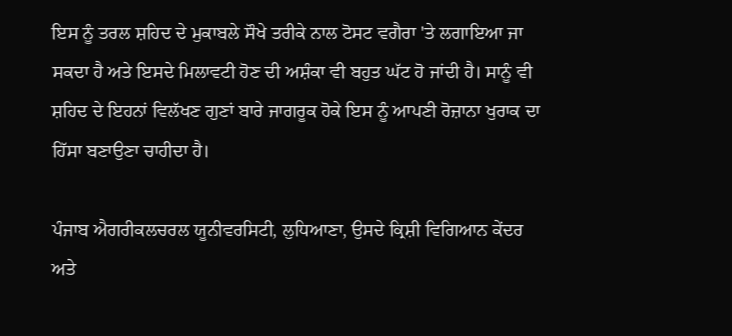ਇਸ ਨੂੰ ਤਰਲ ਸ਼ਹਿਦ ਦੇ ਮੁਕਾਬਲੇ ਸੌਖੇ ਤਰੀਕੇ ਨਾਲ ਟੋਸਟ ਵਗੈਰਾ 'ਤੇ ਲਗਾਇਆ ਜਾ ਸਕਦਾ ਹੈ ਅਤੇ ਇਸਦੇ ਮਿਲਾਵਟੀ ਹੋਣ ਦੀ ਅਸ਼ੰਕਾ ਵੀ ਬਹੁਤ ਘੱਟ ਹੋ ਜਾਂਦੀ ਹੈ। ਸਾਨੂੰ ਵੀ ਸ਼ਹਿਦ ਦੇ ਇਹਨਾਂ ਵਿਲੱਖਣ ਗੁਣਾਂ ਬਾਰੇ ਜਾਗਰੂਕ ਹੋਕੇ ਇਸ ਨੂੰ ਆਪਣੀ ਰੋਜ਼ਾਨਾ ਖੁਰਾਕ ਦਾ ਹਿੱਸਾ ਬਣਾਉਣਾ ਚਾਹੀਦਾ ਹੈ।

ਪੰਜਾਬ ਐਗਰੀਕਲਚਰਲ ਯੂਨੀਵਰਸਿਟੀ, ਲੁਧਿਆਣਾ, ਉਸਦੇ ਕ੍ਰਿਸ਼ੀ ਵਿਗਿਆਨ ਕੇਂਦਰ ਅਤੇ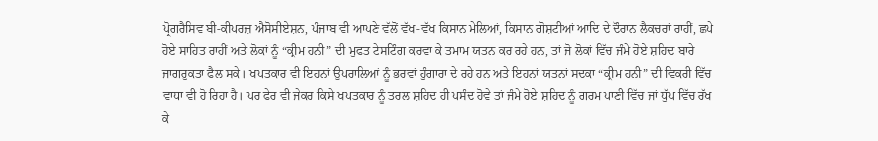ਪ੍ਰੋਗਰੈਸਿਵ ਬੀ-ਕੀਪਰਜ਼ ਐਸੋਸੀਏਸ਼ਨ, ਪੰਜਾਬ ਵੀ ਆਪਣੇ ਵੱਲੋਂ ਵੱਖ-ਵੱਖ ਕਿਸਾਨ ਮੇਲਿਆਂ, ਕਿਸਾਨ ਗੋਸ਼ਟੀਆਂ ਆਦਿ ਦੇ ਦੌਰਾਨ ਲੈਕਚਰਾਂ ਰਾਹੀਂ, ਛਪੇ ਹੋਏ ਸਾਹਿਤ ਰਾਹੀਂ ਅਤੇ ਲੋਕਾਂ ਨੂੰ “ਕ੍ਰੀਮ ਹਨੀ” ਦੀ ਮੁਫਤ ਟੇਸਟਿੰਗ ਕਰਵਾ ਕੇ ਤਮਾਮ ਯਤਨ ਕਰ ਰਹੇ ਹਨ, ਤਾਂ ਜੋ ਲੋਕਾਂ ਵਿੱਚ ਜੰਮੇ ਹੋਏ ਸ਼ਹਿਦ ਬਾਰੇ ਜਾਗਰੁਕਤਾ ਫੈਲ ਸਕੇ। ਖਪਤਕਾਰ ਵੀ ਇਹਨਾਂ ਉਪਰਾਲਿਆਂ ਨੂੰ ਭਰਵਾਂ ਹੁੰਗਾਰਾ ਦੇ ਰਹੇ ਹਨ ਅਤੇ ਇਹਨਾਂ ਯਤਨਾਂ ਸਦਕਾ “ਕ੍ਰੀਮ ਹਨੀ” ਦੀ ਵਿਕਰੀ ਵਿੱਚ ਵਾਧਾ ਵੀ ਹੋ ਰਿਹਾ ਹੈ। ਪਰ ਫੇਰ ਵੀ ਜੇਕਰ ਕਿਸੇ ਖਪਤਕਾਰ ਨੂੰ ਤਰਲ ਸ਼ਹਿਦ ਹੀ ਪਸੰਦ ਹੋਵੇ ਤਾਂ ਜੰਮੇ ਹੋਏ ਸ਼ਹਿਦ ਨੂੰ ਗਰਮ ਪਾਣੀ ਵਿੱਚ ਜਾਂ ਧੁੱਪ ਵਿੱਚ ਰੱਖ ਕੇ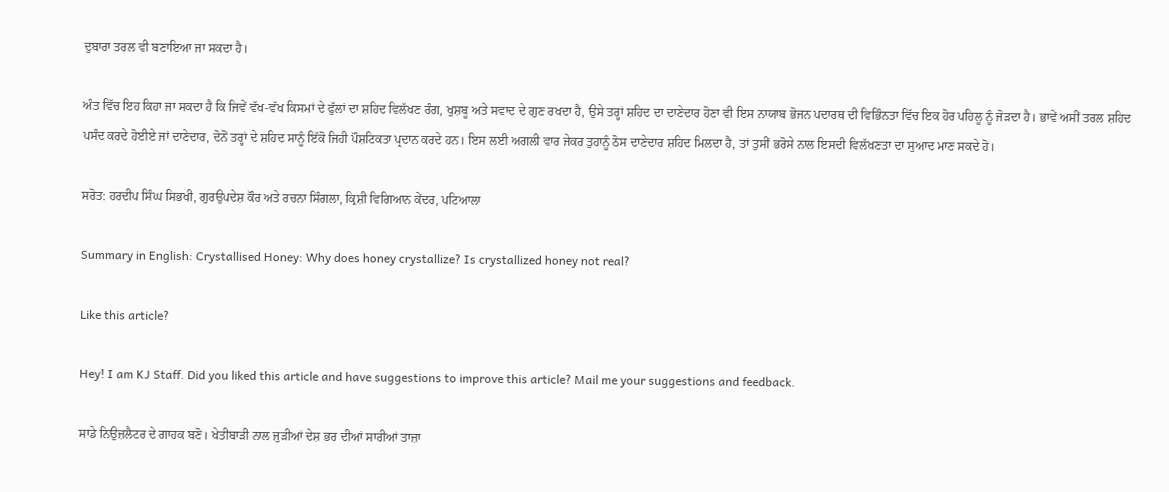ਦੁਬਾਰਾ ਤਰਲ ਵੀ ਬਣਾਇਆ ਜਾ ਸਕਦਾ ਹੈ।

ਅੰਤ ਵਿੱਚ ਇਹ ਕਿਹਾ ਜਾ ਸਕਦਾ ਹੈ ਕਿ ਜਿਵੇਂ ਵੱਖ-ਵੱਖ ਕਿਸਮਾਂ ਦੇ ਫੁੱਲਾਂ ਦਾ ਸ਼ਹਿਦ ਵਿਲੱਖਣ ਰੰਗ, ਖੁਸ਼ਬੂ ਅਤੇ ਸਵਾਦ ਦੇ ਗੁਣ ਰਖਦਾ ਹੈ, ਉਸੇ ਤਰ੍ਹਾਂ ਸ਼ਹਿਦ ਦਾ ਦਾਣੇਦਾਰ ਹੋਣਾ ਵੀ ਇਸ ਨਾਯਾਬ ਭੋਜਨ ਪਦਾਰਥ ਦੀ ਵਿਭਿੰਨਤਾ ਵਿੱਚ ਇਕ ਹੋਰ ਪਹਿਲੂ ਨੂੰ ਜੋੜਦਾ ਹੈ। ਭਾਵੇਂ ਅਸੀਂ ਤਰਲ ਸ਼ਹਿਦ ਪਸੰਦ ਕਰਦੇ ਹੋਈਏ ਜਾਂ ਦਾਣੇਦਾਰ, ਦੋਨੋਂ ਤਰ੍ਹਾਂ ਦੇ ਸ਼ਹਿਦ ਸਾਨੂੰ ਇੱਕੋ ਜਿਹੀ ਪੌਸ਼ਟਿਕਤਾ ਪ੍ਰਦਾਨ ਕਰਦੇ ਹਨ। ਇਸ ਲਈ ਅਗਲੀ ਵਾਰ ਜੇਕਰ ਤੁਹਾਨੂੰ ਠੋਸ ਦਾਣੇਦਾਰ ਸ਼ਹਿਦ ਮਿਲਦਾ ਹੈ, ਤਾਂ ਤੁਸੀਂ ਭਰੋਸੇ ਨਾਲ ਇਸਦੀ ਵਿਲੱਖਣਤਾ ਦਾ ਸੁਆਦ ਮਾਣ ਸਕਦੇ ਹੋ।

ਸਰੋਤ: ਹਰਦੀਪ ਸਿੰਘ ਸਿਭਖੀ, ਗੁਰਉਪਦੇਸ਼ ਕੌਰ ਅਤੇ ਰਚਨਾ ਸਿੰਗਲਾ, ਕ੍ਰਿਸ਼ੀ ਵਿਗਿਆਨ ਕੇਂਦਰ, ਪਟਿਆਲਾ

Summary in English: Crystallised Honey: Why does honey crystallize? Is crystallized honey not real?

Like this article?

Hey! I am KJ Staff. Did you liked this article and have suggestions to improve this article? Mail me your suggestions and feedback.

ਸਾਡੇ ਨਿਉਜ਼ਲੈਟਰ ਦੇ ਗਾਹਕ ਬਣੋ। ਖੇਤੀਬਾੜੀ ਨਾਲ ਜੁੜੀਆਂ ਦੇਸ਼ ਭਰ ਦੀਆਂ ਸਾਰੀਆਂ ਤਾਜ਼ਾ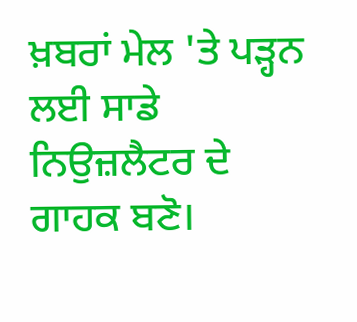ਖ਼ਬਰਾਂ ਮੇਲ 'ਤੇ ਪੜ੍ਹਨ ਲਈ ਸਾਡੇ ਨਿਉਜ਼ਲੈਟਰ ਦੇ ਗਾਹਕ ਬਣੋ।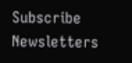Subscribe Newsletters